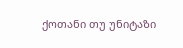ქოთანი თუ უნიტაზი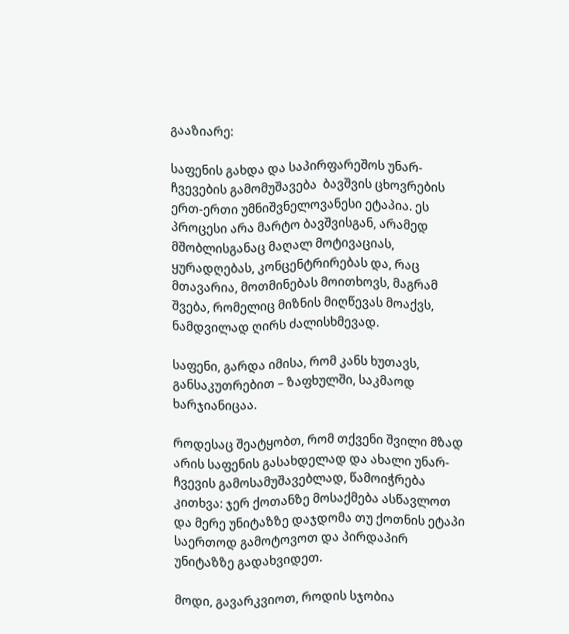გააზიარე:

საფენის გახდა და საპირფარეშოს უნარ-ჩვევების გამომუშავება  ბავშვის ცხოვრების ერთ-ერთი უმნიშვნელოვანესი ეტაპია. ეს პროცესი არა მარტო ბავშვისგან, არამედ მშობლისგანაც მაღალ მოტივაციას, ყურადღებას, კონცენტრირებას და, რაც მთავარია, მოთმინებას მოითხოვს, მაგრამ შვება, რომელიც მიზნის მიღწევას მოაქვს, ნამდვილად ღირს ძალისხმევად.

საფენი, გარდა იმისა, რომ კანს ხუთავს, განსაკუთრებით – ზაფხულში, საკმაოდ ხარჯიანიცაა.

როდესაც შეატყობთ, რომ თქვენი შვილი მზად არის საფენის გასახდელად და ახალი უნარ-ჩვევის გამოსამუშავებლად, წამოიჭრება კითხვა: ჯერ ქოთანზე მოსაქმება ასწავლოთ და მერე უნიტაზზე დაჯდომა თუ ქოთნის ეტაპი საერთოდ გამოტოვოთ და პირდაპირ უნიტაზზე გადახვიდეთ.

მოდი, გავარკვიოთ, როდის სჯობია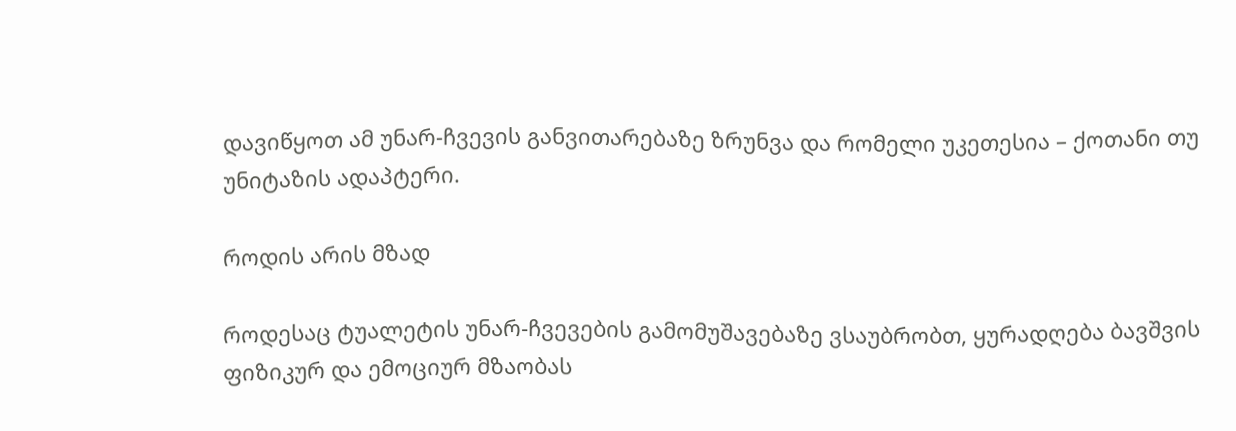დავიწყოთ ამ უნარ-ჩვევის განვითარებაზე ზრუნვა და რომელი უკეთესია – ქოთანი თუ უნიტაზის ადაპტერი.

როდის არის მზად

როდესაც ტუალეტის უნარ-ჩვევების გამომუშავებაზე ვსაუბრობთ, ყურადღება ბავშვის ფიზიკურ და ემოციურ მზაობას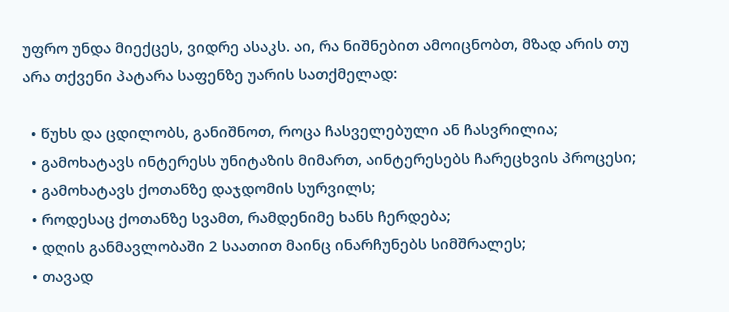უფრო უნდა მიექცეს, ვიდრე ასაკს. აი, რა ნიშნებით ამოიცნობთ, მზად არის თუ არა თქვენი პატარა საფენზე უარის სათქმელად:

  • წუხს და ცდილობს, განიშნოთ, როცა ჩასველებული ან ჩასვრილია;
  • გამოხატავს ინტერესს უნიტაზის მიმართ, აინტერესებს ჩარეცხვის პროცესი;
  • გამოხატავს ქოთანზე დაჯდომის სურვილს;
  • როდესაც ქოთანზე სვამთ, რამდენიმე ხანს ჩერდება;
  • დღის განმავლობაში 2 საათით მაინც ინარჩუნებს სიმშრალეს;
  • თავად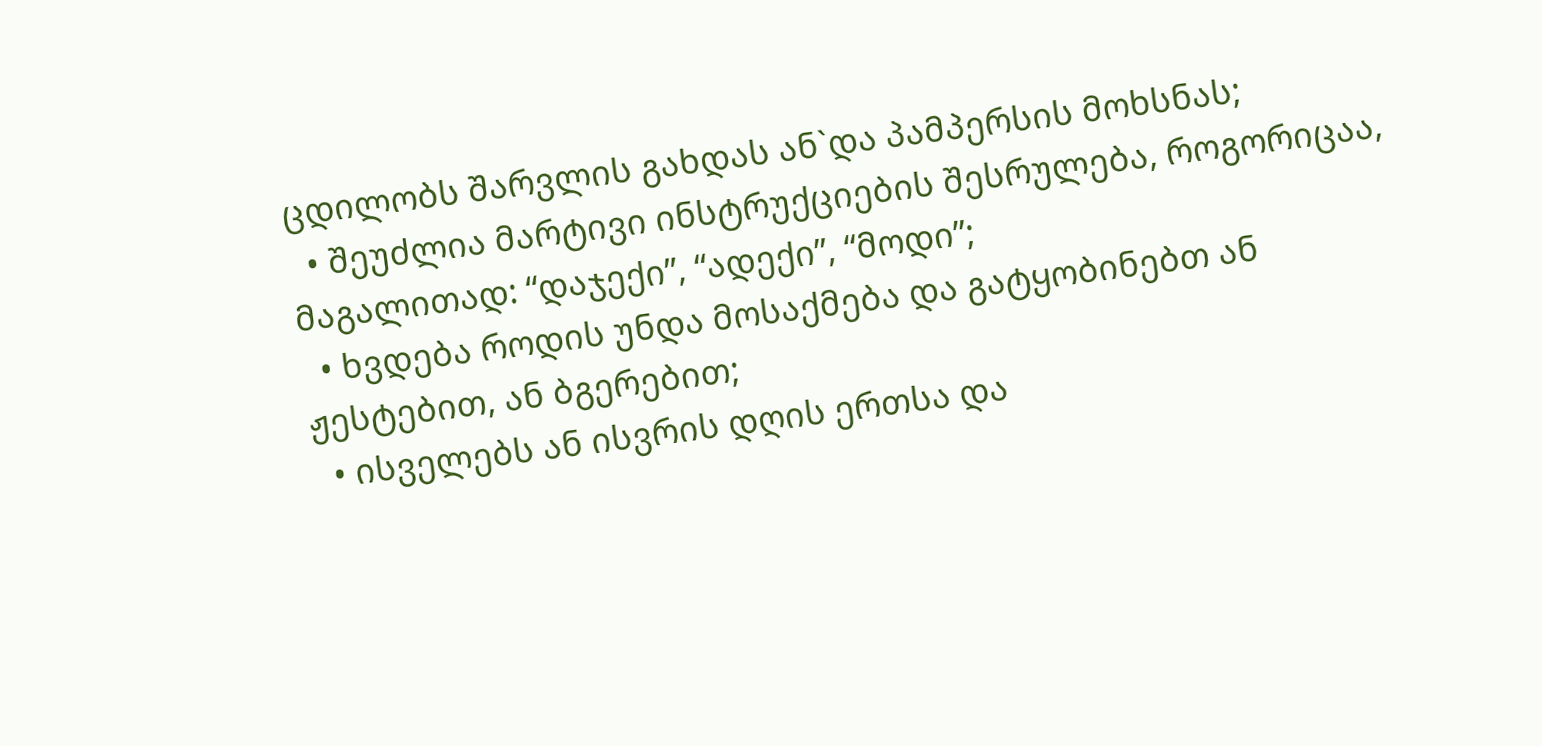ცდილობს შარვლის გახდას ან`და პამპერსის მოხსნას;
  • შეუძლია მარტივი ინსტრუქციების შესრულება, როგორიცაა, მაგალითად: “დაჯექი”, “ადექი”, “მოდი”;
  • ხვდება როდის უნდა მოსაქმება და გატყობინებთ ან ჟესტებით, ან ბგერებით;
  • ისველებს ან ისვრის დღის ერთსა და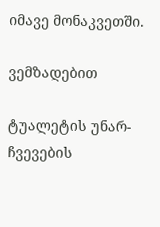იმავე მონაკვეთში.

ვემზადებით

ტუალეტის უნარ-ჩვევების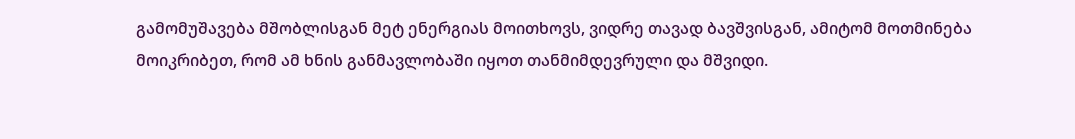გამომუშავება მშობლისგან მეტ ენერგიას მოითხოვს, ვიდრე თავად ბავშვისგან, ამიტომ მოთმინება მოიკრიბეთ, რომ ამ ხნის განმავლობაში იყოთ თანმიმდევრული და მშვიდი.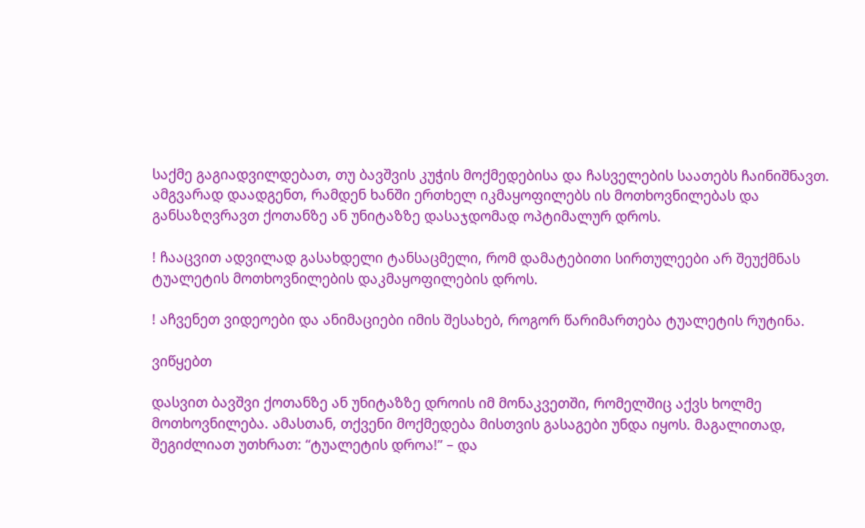საქმე გაგიადვილდებათ, თუ ბავშვის კუჭის მოქმედებისა და ჩასველების საათებს ჩაინიშნავთ. ამგვარად დაადგენთ, რამდენ ხანში ერთხელ იკმაყოფილებს ის მოთხოვნილებას და განსაზღვრავთ ქოთანზე ან უნიტაზზე დასაჯდომად ოპტიმალურ დროს.

! ჩააცვით ადვილად გასახდელი ტანსაცმელი, რომ დამატებითი სირთულეები არ შეუქმნას ტუალეტის მოთხოვნილების დაკმაყოფილების დროს.

! აჩვენეთ ვიდეოები და ანიმაციები იმის შესახებ, როგორ წარიმართება ტუალეტის რუტინა.

ვიწყებთ

დასვით ბავშვი ქოთანზე ან უნიტაზზე დროის იმ მონაკვეთში, რომელშიც აქვს ხოლმე მოთხოვნილება. ამასთან, თქვენი მოქმედება მისთვის გასაგები უნდა იყოს. მაგალითად, შეგიძლიათ უთხრათ: “ტუალეტის დროა!” – და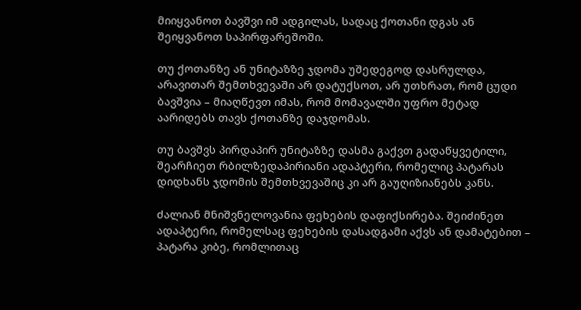მიიყვანოთ ბავშვი იმ ადგილას, სადაც ქოთანი დგას ან შეიყვანოთ საპირფარეშოში.

თუ ქოთანზე ან უნიტაზზე ჯდომა უშედეგოდ დასრულდა, არავითარ შემთხვევაში არ დატუქსოთ, არ უთხრათ, რომ ცუდი ბავშვია – მიაღწევთ იმას, რომ მომავალში უფრო მეტად აარიდებს თავს ქოთანზე დაჯდომას.

თუ ბავშვს პირდაპირ უნიტაზზე დასმა გაქვთ გადაწყვეტილი, შეარჩიეთ რბილზედაპირიანი ადაპტერი, რომელიც პატარას დიდხანს ჯდომის შემთხვევაშიც კი არ გაუღიზიანებს კანს.

ძალიან მნიშვნელოვანია ფეხების დაფიქსირება. შეიძინეთ ადაპტერი, რომელსაც ფეხების დასადგამი აქვს ან დამატებით – პატარა კიბე, რომლითაც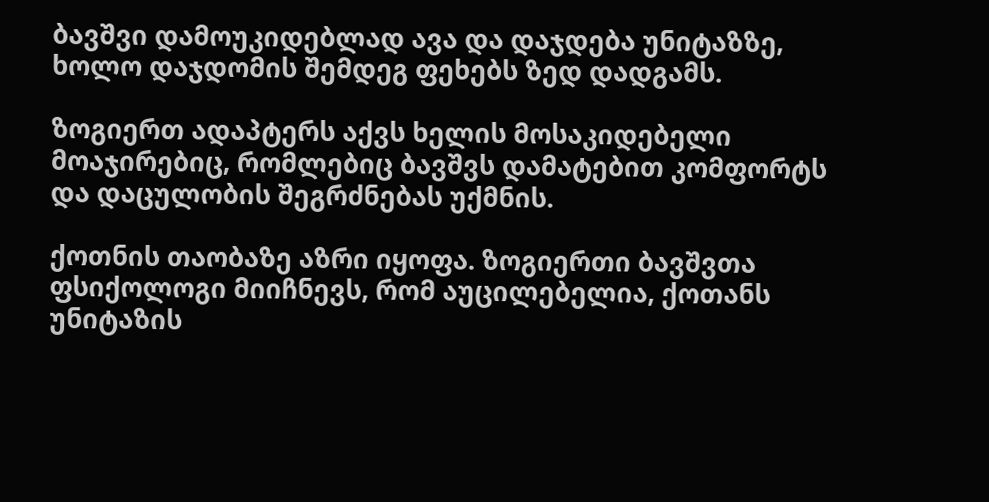ბავშვი დამოუკიდებლად ავა და დაჯდება უნიტაზზე, ხოლო დაჯდომის შემდეგ ფეხებს ზედ დადგამს.

ზოგიერთ ადაპტერს აქვს ხელის მოსაკიდებელი მოაჯირებიც, რომლებიც ბავშვს დამატებით კომფორტს და დაცულობის შეგრძნებას უქმნის.

ქოთნის თაობაზე აზრი იყოფა. ზოგიერთი ბავშვთა ფსიქოლოგი მიიჩნევს, რომ აუცილებელია, ქოთანს უნიტაზის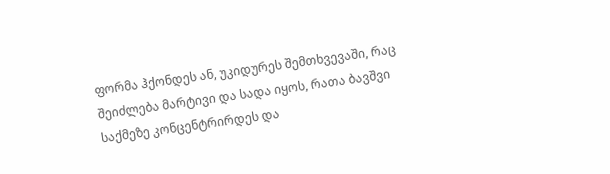ფორმა ჰქონდეს ან, უკიდურეს შემთხვევაში, რაც შეიძლება მარტივი და სადა იყოს, რათა ბავშვი საქმეზე კონცენტრირდეს და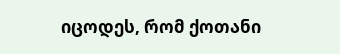იცოდეს, რომ ქოთანი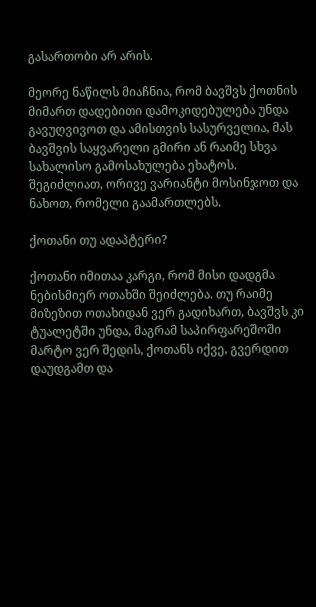გასართობი არ არის.

მეორე ნაწილს მიაჩნია, რომ ბავშვს ქოთნის მიმართ დადებითი დამოკიდებულება უნდა გავუღვივოთ და ამისთვის სასურველია, მას ბავშვის საყვარელი გმირი ან რაიმე სხვა სახალისო გამოსახულება ეხატოს. შეგიძლიათ, ორივე ვარიანტი მოსინჯოთ და ნახოთ, რომელი გაამართლებს.

ქოთანი თუ ადაპტერი?

ქოთანი იმითაა კარგი, რომ მისი დადგმა ნებისმიერ ოთახში შეიძლება. თუ რაიმე მიზეზით ოთახიდან ვერ გადიხართ, ბავშვს კი ტუალეტში უნდა, მაგრამ საპირფარეშოში მარტო ვერ შედის, ქოთანს იქვე, გვერდით დაუდგამთ და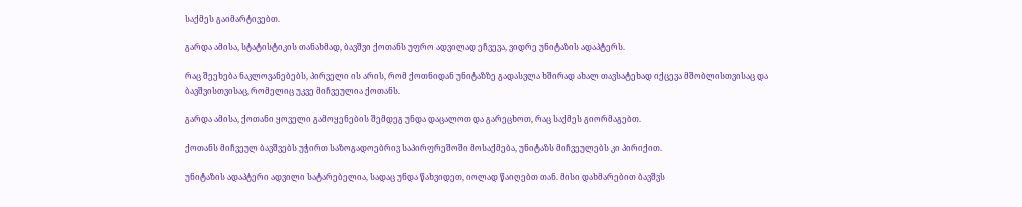საქმეს გაიმარტივებთ.

გარდა ამისა, სტატისტიკის თანახმად, ბავშვი ქოთანს უფრო ადვილად ეჩვევა, ვიდრე უნიტაზის ადაპტერს.

რაც შეეხება ნაკლოვანებებს, პირველი ის არის, რომ ქოთნიდან უნიტაზზე გადასვლა ხშირად ახალ თავსატეხად იქცევა მშობლისთვისაც და ბავშვისთვისაც, რომელიც უკვე მიჩვეულია ქოთანს.

გარდა ამისა, ქოთანი ყოველი გამოყენების შემდეგ უნდა დაცალოთ და გარეცხოთ, რაც საქმეს გიორმაგებთ.

ქოთანს მიჩვეულ ბავშვებს უჭირთ საზოგადოებრივ საპირფრეშოში მოსაქმება, უნიტაზს მიჩვეულებს კი პირიქით.

უნიტაზის ადაპტერი ადვილი სატარებელია, სადაც უნდა წახვიდეთ, იოლად წაიღებთ თან. მისი დახმარებით ბავშვს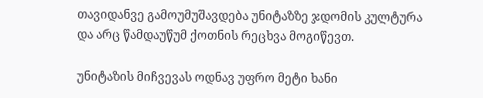თავიდანვე გამოუმუშავდება უნიტაზზე ჯდომის კულტურა და არც წამდაუწუმ ქოთნის რეცხვა მოგიწევთ.

უნიტაზის მიჩვევას ოდნავ უფრო მეტი ხანი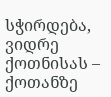სჭირდება, ვიდრე ქოთნისას – ქოთანზე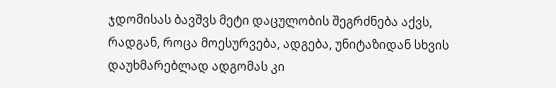ჯდომისას ბავშვს მეტი დაცულობის შეგრძნება აქვს, რადგან, როცა მოესურვება, ადგება, უნიტაზიდან სხვის დაუხმარებლად ადგომას კი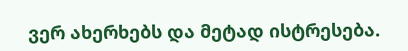ვერ ახერხებს და მეტად ისტრესება.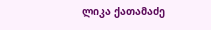ლიკა ქათამაძე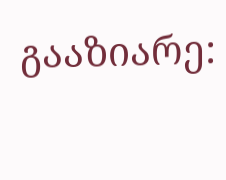გააზიარე: